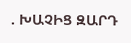. ԽԱՉԻՑ ԶԱՐԴ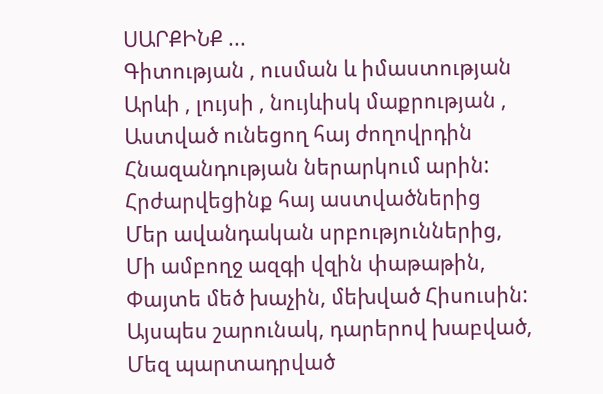ՍԱՐՔԻՆՔ ...
Գիտության , ուսման և իմաստության
Արևի , լույսի , նույևիսկ մաքրության ,
Աստված ունեցող հայ ժողովրդին
Հնազանդության ներարկում արին:
Հրժարվեցինք հայ աստվածներից
Մեր ավանդական սրբություններից,
Մի ամբողջ ազգի վզին փաթաթին,
Փայտե մեծ խաչին, մեխված Հիսուսին:
Այսպես շարունակ, դարերով խաբված,
Մեզ պարտադրված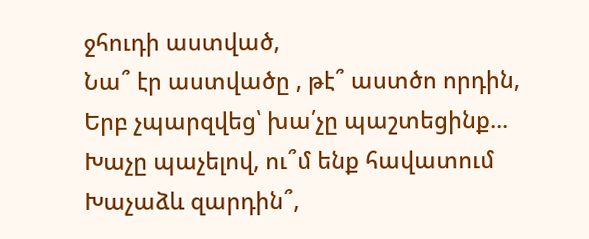ջհուդի աստված,
Նա՞ էր աստվածը , թէ՞ աստծո որդին,
Երբ չպարզվեց՝ խա՛չը պաշտեցինք...
Խաչը պաչելով, ու՞մ ենք հավատում
Խաչաձև զարդին՞,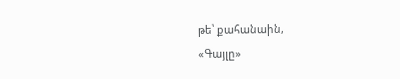թե՝ քահանաին,
«Գայլը»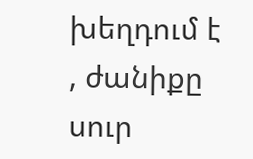խեղդում է , ժանիքը սուր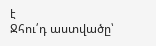է
Ջհու՛դ աստվածը՝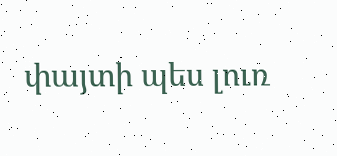փայտի պես լուռ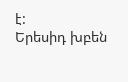է:
Երեսիդ խբեն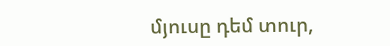մյուսը դեմ տուր,